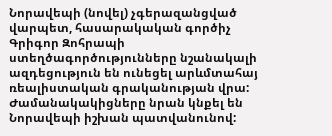Նորավեպի (նովել) չգերազանցված վարպետ, հասարակական գործիչ Գրիգոր Զոհրապի ստեղծագործությունները նշանակալի ազդեցություն են ունեցել արևմտահայ ռեալիստական գրականության վրա: Ժամանակակիցները նրան կնքել են Նորավեպի իշխան պատվանունով: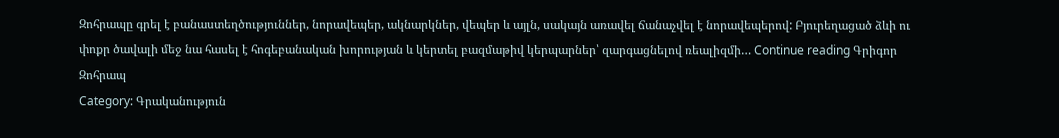Զոհրապը գրել է բանաստեղծություններ, նորավեպեր, ակնարկներ, վեպեր և այլն, սակայն առավել ճանաչվել է նորավեպերով: Բյուրեղացած ձևի ու փոքր ծավալի մեջ նա հասել է հոգեբանական խորության և կերտել բազմաթիվ կերպարներ՝ զարգացնելով ռեալիզմի… Continue reading Գրիգոր Զոհրապ
Category: Գրականություն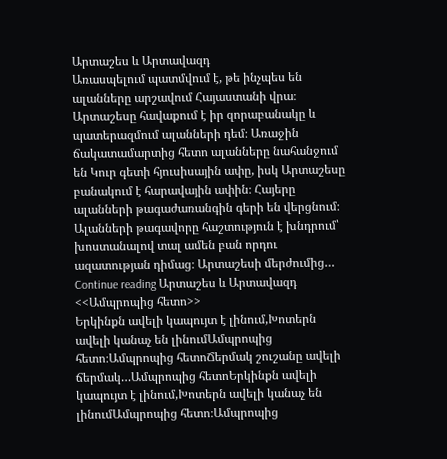Արտաշես և Արտավազդ
Առասպելում պատմվում է, թե ինչպես են ալանները արշավում Հայաստանի վրա։ Արտաշեսը հավաքում է իր զորաբանակը և պատերազմում ալանների դեմ։ Առաջին ճակատամարտից հետո ալանները նահանջում են Կուր գետի հյուսիսային ափը, իսկ Արտաշեսը բանակում է հարավային ափին։ Հայերը ալանների թագաժառանգին գերի են վերցնում։ Ալանների թագավորը հաշտություն է խնդրում՝ խոստանալով տալ ամեն բան որդու ազատության դիմաց։ Արտաշեսի մերժումից… Continue reading Արտաշես և Արտավազդ
<<Ամպրոպից հետո>>
Երկինքն ավելի կապույտ է լինում,Խոտերն ավելի կանաչ են լինումԱմպրոպից հետո։Ամպրոպից հետոՃերմակ շուշանը ավելի ճերմակ…Ամպրոպից հետոԵրկինքն ավելի կապույտ է լինում,Խոտերն ավելի կանաչ են լինումԱմպրոպից հետո։Ամպրոպից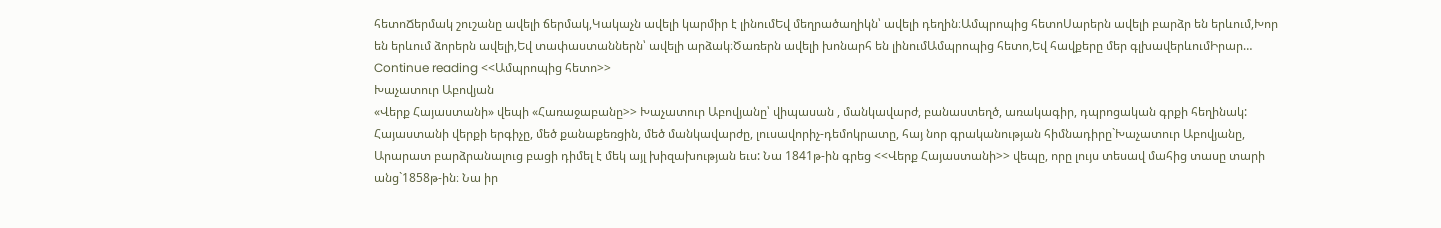հետոՃերմակ շուշանը ավելի ճերմակ,Կակաչն ավելի կարմիր է լինումԵվ մեղրածաղիկն՝ ավելի դեղին։Ամպրոպից հետոՍարերն ավելի բարձր են երևում,Խոր են երևում ձորերն ավելի,Եվ տափաստաններն՝ ավելի արձակ։Ծառերն ավելի խոնարհ են լինումԱմպրոպից հետո,Եվ հավքերը մեր գլխավերևումԻրար… Continue reading <<Ամպրոպից հետո>>
Խաչատուր Աբովյան
«Վերք Հայաստանի» վեպի «Հառաջաբանը>> Խաչատուր Աբովյանը՝ վիպասան , մանկավարժ, բանաստեղծ, առակագիր, դպրոցական գրքի հեղինակ: Հայաստանի վերքի երգիչը, մեծ քանաքեռցին, մեծ մանկավարժը, լուսավորիչ-դեմոկրատը, հայ նոր գրականության հիմնադիրը`Խաչատուր Աբովյանը, Արարատ բարձրանալուց բացի դիմել է մեկ այլ խիզախության եւս: Նա 1841թ-ին գրեց <<Վերք Հայաստանի>> վեպը, որը լույս տեսավ մահից տասը տարի անց`1858թ-ին։ Նա իր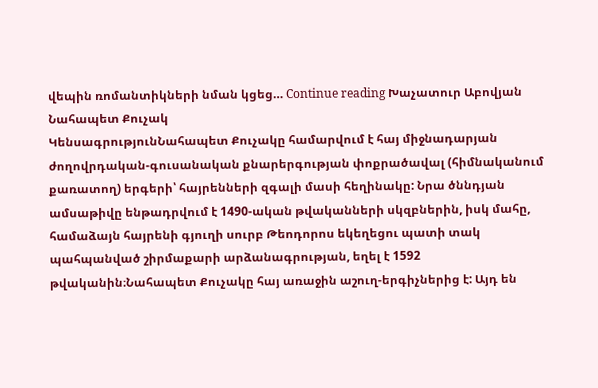վեպին ռոմանտիկների նման կցեց… Continue reading Խաչատուր Աբովյան
Նահապետ Քուչակ
ԿենսագրությունՆահապետ Քուչակը համարվում է հայ միջնադարյան ժողովրդական-գուսանական քնարերգության փոքրածավալ (հիմնականում քառատող) երգերի՝ հայրենների զգալի մասի հեղինակը: Նրա ծննդյան ամսաթիվը ենթադրվում է 1490-ական թվականների սկզբներին, իսկ մահը, համաձայն հայրենի գյուղի սուրբ Թեոդորոս եկեղեցու պատի տակ պահպանված շիրմաքարի արձանագրության, եղել է 1592 թվականին։Նահապետ Քուչակը հայ առաջին աշուղ-երգիչներից է: Այդ են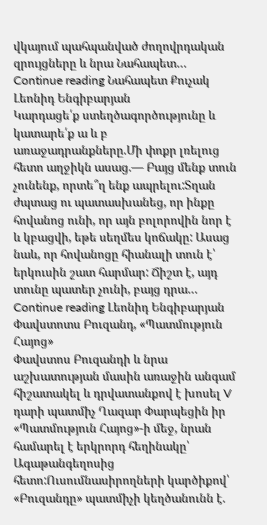վկայում պահպանված ժողովրդական զրույցները և նրա Նահապետ… Continue reading Նահապետ Քուչակ
Լեոնիդ Ենգիբարյան
Կարդացե՛ք ստեղծագործությունը և կատարե՛ք ա և բ առաջադրանքները.Մի փոքր լռելուց հետո աղջիկն ասաց.— Բայց մենք տուն չունենք, որտե՞ղ ենք ապրելու:Տղան ժպտաց ու պատասխանեց, որ ինքը հովանոց ունի, որ այն բոլորովին նոր է և կբացվի, եթե սեղմես կոճակը: Ասաց նաև, որ հովանոցը հիանալի տուն է՝ երկուսին շատ հարմար: Ճիշտ է, այդ տունը պատեր չունի, բայց դրա… Continue reading Լեոնիդ Ենգիբարյան
Փավստոտս Բուզանդ, «Պատմություն Հայոց»
Փավստոս Բուզանդի և նրա աշխատության մասին առաջին անգամ հիշատակել և դրվատանքով է խոսել V դարի պատմիչ Ղազար Փարպեցին իր «Պատմություն Հայոց»-ի մեջ, նրան համարել է երկրորդ հեղինակը՝ Ագաթանգեղոսից հետո:Ուսումնասիրողների կարծիքով՝ «Բուզանդը» պատմիչի կեղծանունն է.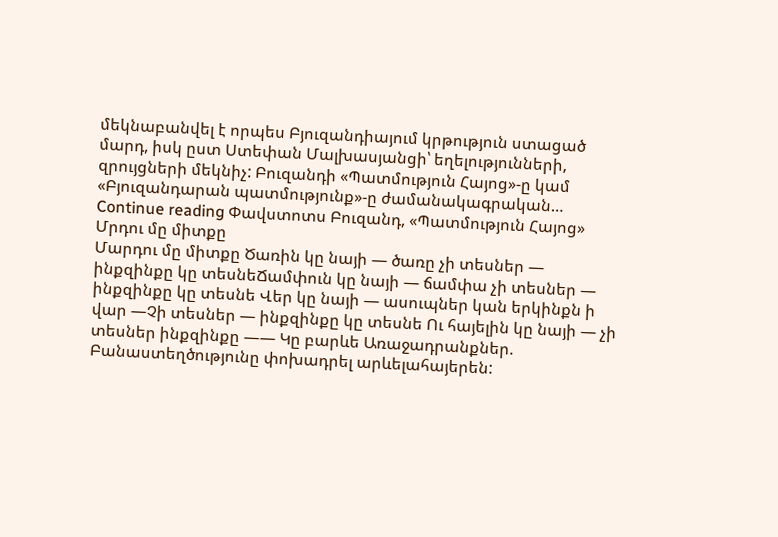մեկնաբանվել է որպես Բյուզանդիայում կրթություն ստացած մարդ, իսկ ըստ Ստեփան Մալխասյանցի՝ եղելությունների, զրույցների մեկնիչ: Բուզանդի «Պատմություն Հայոց»-ը կամ «Բյուզանդարան պատմությունք»-ը ժամանակագրական… Continue reading Փավստոտս Բուզանդ, «Պատմություն Հայոց»
Մրդու մը միտքը
Մարդու մը միտքը Ծառին կը նայի — ծառը չի տեսներ — ինքզինքը կը տեսնեՃամփուն կը նայի — ճամփա չի տեսներ — ինքզինքը կը տեսնե Վեր կը նայի — ասուպներ կան երկինքն ի վար —Չի տեսներ — ինքզինքը կը տեսնե Ու հայելին կը նայի — չի տեսներ ինքզինքը —— Կը բարևե Առաջադրանքներ. Բանաստեղծությունը փոխադրել արևելահայերեն: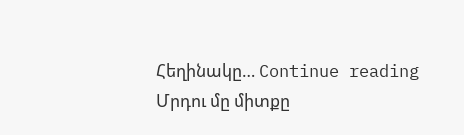Հեղինակը… Continue reading Մրդու մը միտքը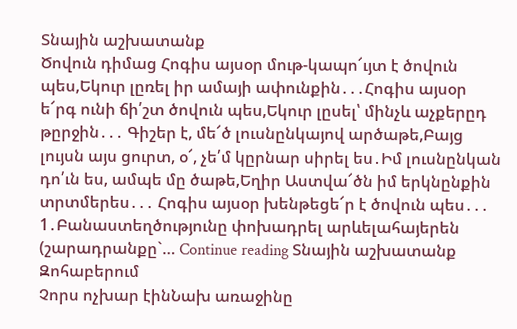Տնային աշխատանք
Ծովուն դիմաց Հոգիս այսօր մութ-կապո՜ւյտ է ծովուն պես,Եկուր լըռել իր ամայի ափունքին․․․Հոգիս այսօր ե՜րգ ունի ճի՛շտ ծովուն պես,Եկուր լըսել՝ մինչև աչքերըդ թըրջին․․․ Գիշեր է, մե՜ծ լուսնընկայով արծաթե,Բայց լույսն այս ցուրտ, օ՜, չե՛մ կըրնար սիրել ես․Իմ լուսնընկան դո՛ւն ես, ամպե մը ծաթե,Եղիր Աստվա՜ծն իմ երկնընքին տրտմերես․․․ Հոգիս այսօր խենթեցե՜ր է ծովուն պես․․․ 1․Բանաստեղծությունը փոխադրել արևելահայերեն (շարադրանքը`… Continue reading Տնային աշխատանք
Զոհաբերում
Չորս ոչխար էինՆախ առաջինը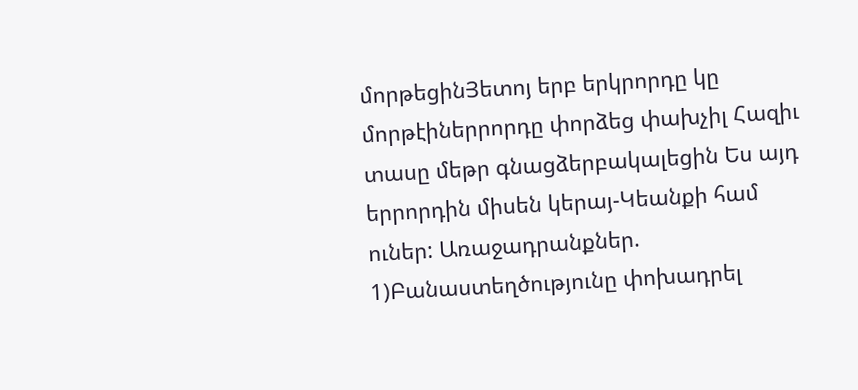մորթեցինՅետոյ երբ երկրորդը կը մորթէիներրորդը փորձեց փախչիլ Հազիւ տասը մեթր գնացձերբակալեցին Ես այդ երրորդին միսեն կերայ-Կեանքի համ ուներ: Առաջադրանքներ. 1)Բանաստեղծությունը փոխադրել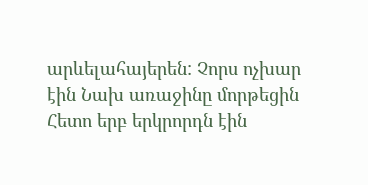արևելահայերեն: Չորս ոչխար էին Նախ առաջինը մորթեցին Հետո երբ երկրորդն էին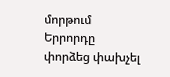մորթում Երրորդը փորձեց փախչել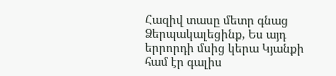Հազիվ տասը մետր գնաց Ձերպակալեցինք, Ես այդ երրորդի մսից կերա Կյանքի համ էր գալիս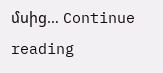մսից… Continue reading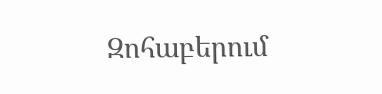Զոհաբերում